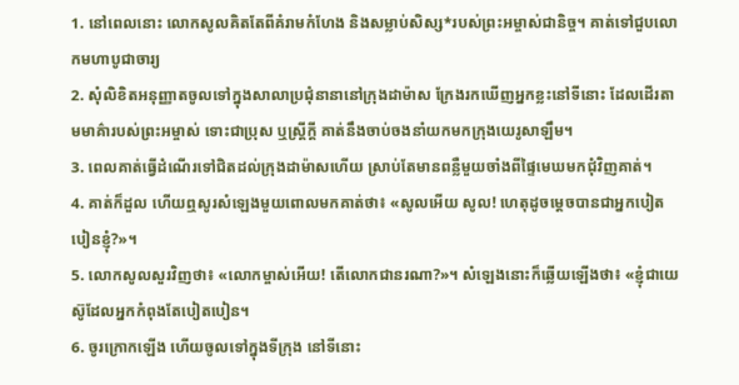1. នៅពេលនោះ លោកសូលគិតតែពីគំរាមកំហែង និងសម្លាប់សិស្ស*របស់ព្រះអម្ចាស់ជានិច្ច។ គាត់ទៅជួបលោកមហាបូជាចារ្យ
2. សុំលិខិតអនុញ្ញាតចូលទៅក្នុងសាលាប្រជុំនានានៅក្រុងដាម៉ាស ក្រែងរកឃើញអ្នកខ្លះនៅទីនោះ ដែលដើរតាមមាគ៌ារបស់ព្រះអម្ចាស់ ទោះជាប្រុស ឬស្ត្រីក្ដី គាត់នឹងចាប់ចងនាំយកមកក្រុងយេរូសាឡឹម។
3. ពេលគាត់ធ្វើដំណើរទៅជិតដល់ក្រុងដាម៉ាសហើយ ស្រាប់តែមានពន្លឺមួយចាំងពីផ្ទៃមេឃមកជុំវិញគាត់។
4. គាត់ក៏ដួល ហើយឮសូរសំឡេងមួយពោលមកគាត់ថា៖ «សូលអើយ សូល! ហេតុដូចម្ដេចបានជាអ្នកបៀតបៀនខ្ញុំ?»។
5. លោកសូលសួរវិញថា៖ «លោកម្ចាស់អើយ! តើលោកជានរណា?»។ សំឡេងនោះក៏ឆ្លើយឡើងថា៖ «ខ្ញុំជាយេស៊ូដែលអ្នកកំពុងតែបៀតបៀន។
6. ចូរក្រោកឡើង ហើយចូលទៅក្នុងទីក្រុង នៅទីនោះ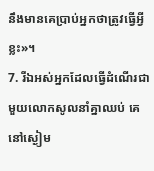នឹងមានគេប្រាប់អ្នកថាត្រូវធ្វើអ្វីខ្លះ»។
7. រីឯអស់អ្នកដែលធ្វើដំណើរជាមួយលោកសូលនាំគ្នាឈប់ គេនៅស្ងៀម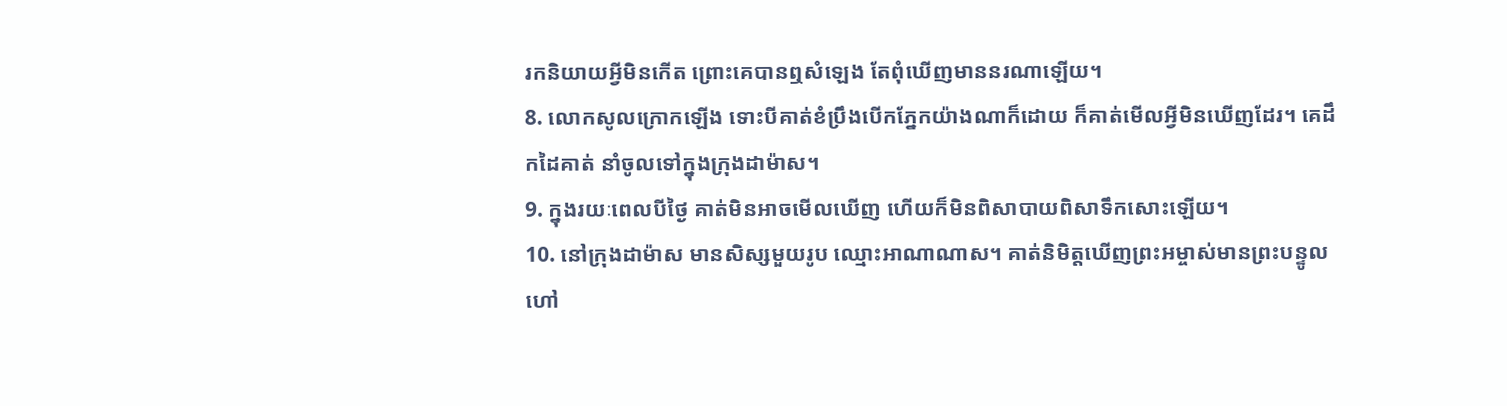រកនិយាយអ្វីមិនកើត ព្រោះគេបានឮសំឡេង តែពុំឃើញមាននរណាឡើយ។
8. លោកសូលក្រោកឡើង ទោះបីគាត់ខំប្រឹងបើកភ្នែកយ៉ាងណាក៏ដោយ ក៏គាត់មើលអ្វីមិនឃើញដែរ។ គេដឹកដៃគាត់ នាំចូលទៅក្នុងក្រុងដាម៉ាស។
9. ក្នុងរយៈពេលបីថ្ងៃ គាត់មិនអាចមើលឃើញ ហើយក៏មិនពិសាបាយពិសាទឹកសោះឡើយ។
10. នៅក្រុងដាម៉ាស មានសិស្សមួយរូប ឈ្មោះអាណាណាស។ គាត់និមិត្តឃើញព្រះអម្ចាស់មានព្រះបន្ទូលហៅ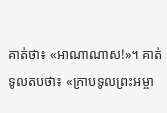គាត់ថា៖ «អាណាណាស!»។ គាត់ទូលតបថា៖ «ក្រាបទូលព្រះអម្ចា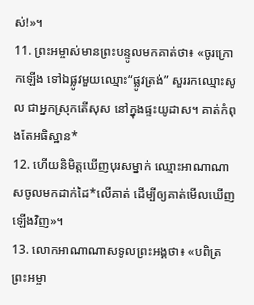ស់!»។
11. ព្រះអម្ចាស់មានព្រះបន្ទូលមកគាត់ថា៖ «ចូរក្រោកឡើង ទៅឯផ្លូវមួយឈ្មោះ“ផ្លូវត្រង់” សួររកឈ្មោះសូល ជាអ្នកស្រុកតើសុស នៅក្នុងផ្ទះយូដាស។ គាត់កំពុងតែអធិស្ឋាន*
12. ហើយនិមិត្តឃើញបុរសម្នាក់ ឈ្មោះអាណាណាសចូលមកដាក់ដៃ*លើគាត់ ដើម្បីឲ្យគាត់មើលឃើញឡើងវិញ»។
13. លោកអាណាណាសទូលព្រះអង្គថា៖ «បពិត្រព្រះអម្ចា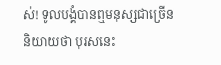ស់! ទូលបង្គំបានឮមនុស្សជាច្រើននិយាយថា បុរសនេះ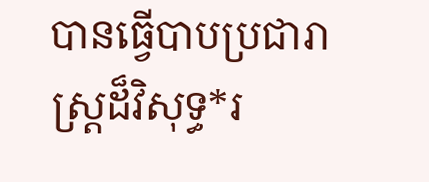បានធ្វើបាបប្រជារាស្ត្រដ៏វិសុទ្ធ*រ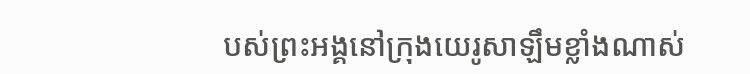បស់ព្រះអង្គនៅក្រុងយេរូសាឡឹមខ្លាំងណាស់